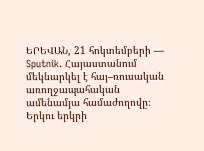ԵՐԵՎԱՆ, 21 հոկտեմբերի — Sputnik. Հայաստանում մեկնարկել է հայ–ռուսական առողջապահական ամենամյա համաժողովը։ Երկու երկրի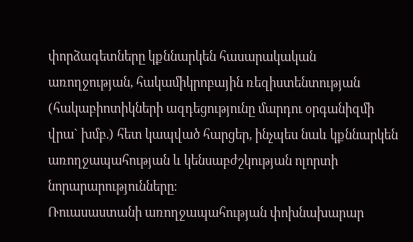փորձագետները կքննարկեն հասարակական առողջության, հակամիկրոբային ռեզիստենտության (հակաբիոտիկների ազդեցությունը մարդու օրգանիզմի վրա` խմբ.) հետ կապված հարցեր, ինչպես նաև կքննարկեն առողջապահության և կենսաբժշկության ոլորտի նորարարությունները։
Ռուասաստանի առողջապահության փոխնախարար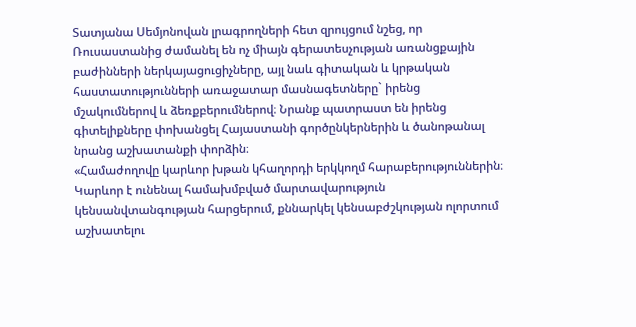Տատյանա Սեմյոնովան լրագրողների հետ զրույցում նշեց, որ Ռուսաստանից ժամանել են ոչ միայն գերատեսչության առանցքային բաժինների ներկայացուցիչները, այլ նաև գիտական և կրթական հաստատությունների առաջատար մասնագետները` իրենց մշակումներով և ձեռքբերումներով։ Նրանք պատրաստ են իրենց գիտելիքները փոխանցել Հայաստանի գործընկերներին և ծանոթանալ նրանց աշխատանքի փորձին։
«Համաժողովը կարևոր խթան կհաղորդի երկկողմ հարաբերություններին։ Կարևոր է ունենալ համախմբված մարտավարություն կենսանվտանգության հարցերում, քննարկել կենսաբժշկության ոլորտում աշխատելու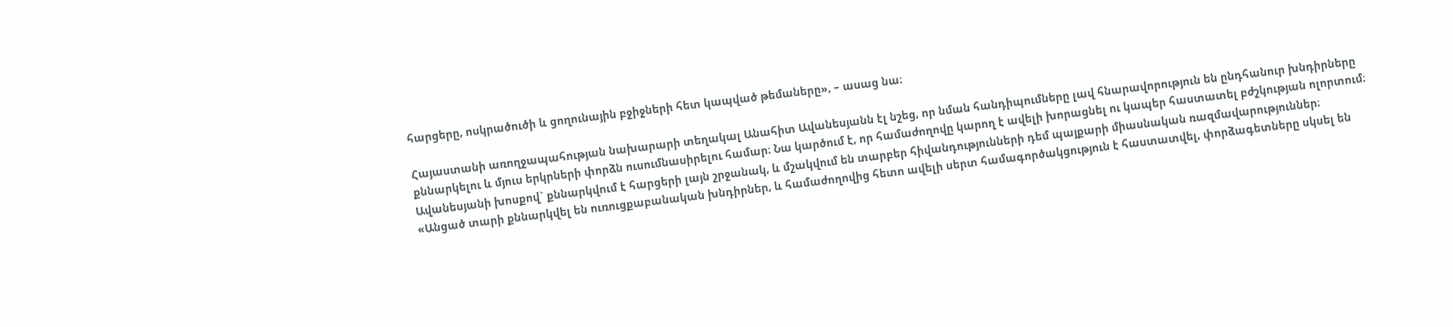հարցերը, ոսկրածուծի և ցողունային բջիջների հետ կապված թեմաները», – ասաց նա։

Հայաստանի առողջապահության նախարարի տեղակալ Անահիտ Ավանեսյանն էլ նշեց, որ նման հանդիպումները լավ հնարավորություն են ընդհանուր խնդիրները քննարկելու և մյուս երկրների փորձն ուսումնասիրելու համար։ Նա կարծում է, որ համաժողովը կարող է ավելի խորացնել ու կապեր հաստատել բժշկության ոլորտում։ Ավանեսյանի խոսքով` քննարկվում է հարցերի լայն շրջանակ, և մշակվում են տարբեր հիվանդությունների դեմ պայքարի միասնական ռազմավարություններ։
«Անցած տարի քննարկվել են ուռուցքաբանական խնդիրներ, և համաժողովից հետո ավելի սերտ համագործակցություն է հաստատվել, փորձագետները սկսել են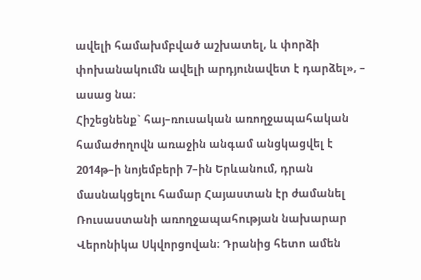ավելի համախմբված աշխատել, և փորձի փոխանակումն ավելի արդյունավետ է դարձել», – ասաց նա։
Հիշեցնենք` հայ–ռուսական առողջապահական համաժողովն առաջին անգամ անցկացվել է 2014թ–ի նոյեմբերի 7–ին Երևանում, դրան մասնակցելու համար Հայաստան էր ժամանել Ռուսաստանի առողջապահության նախարար Վերոնիկա Սկվորցովան։ Դրանից հետո ամեն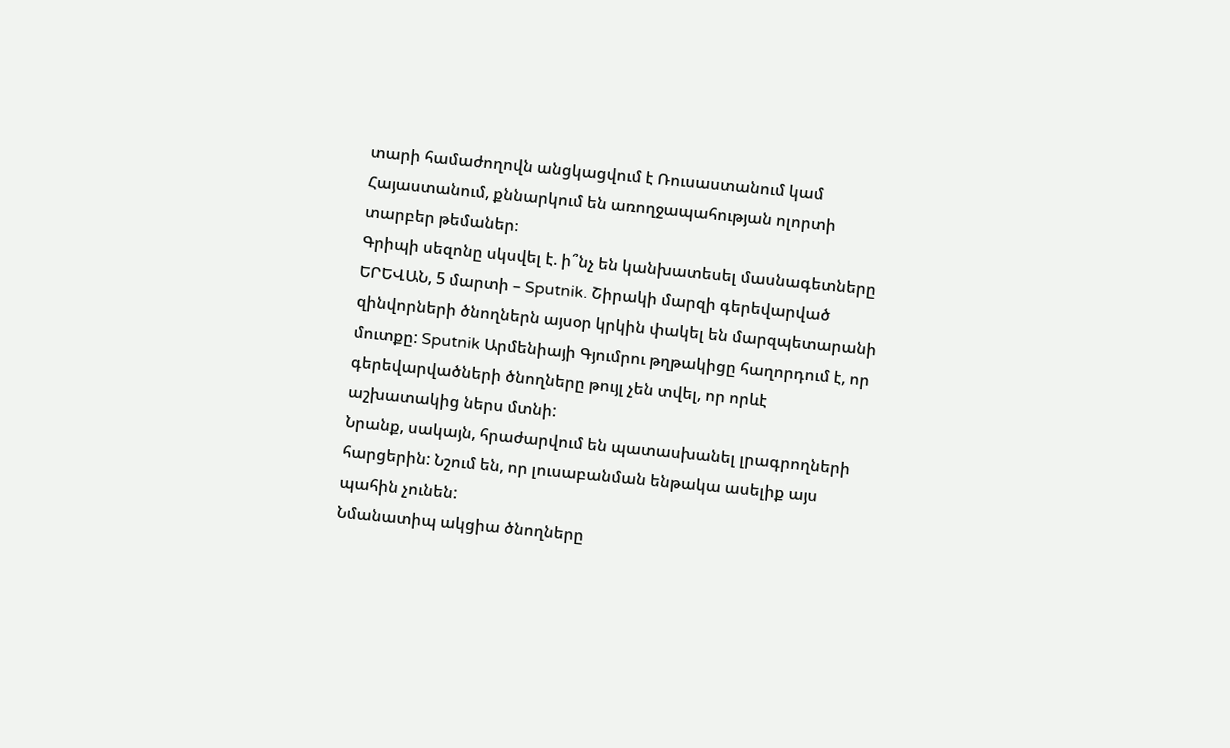տարի համաժողովն անցկացվում է Ռուսաստանում կամ Հայաստանում, քննարկում են առողջապահության ոլորտի տարբեր թեմաներ։
Գրիպի սեզոնը սկսվել է. ի՞նչ են կանխատեսել մասնագետները
ԵՐԵՎԱՆ, 5 մարտի – Sputnik. Շիրակի մարզի գերեվարված զինվորների ծնողներն այսօր կրկին փակել են մարզպետարանի մուտքը: Sputnik Արմենիայի Գյումրու թղթակիցը հաղորդում է, որ գերեվարվածների ծնողները թույլ չեն տվել, որ որևէ աշխատակից ներս մտնի:
Նրանք, սակայն, հրաժարվում են պատասխանել լրագրողների հարցերին: Նշում են, որ լուսաբանման ենթակա ասելիք այս պահին չունեն:
Նմանատիպ ակցիա ծնողները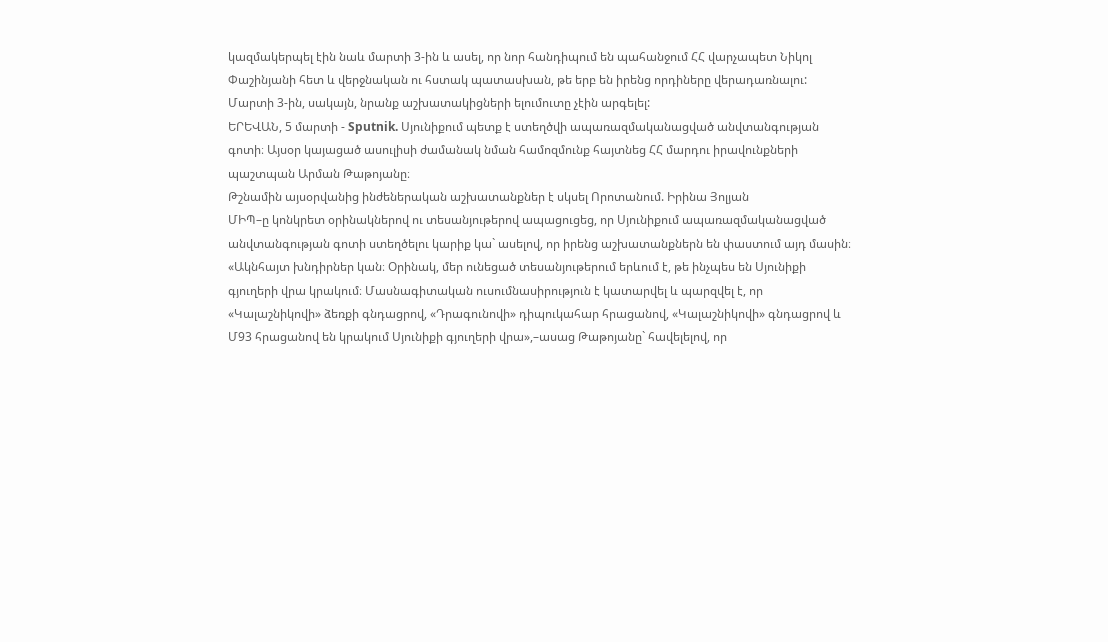կազմակերպել էին նաև մարտի 3-ին և ասել, որ նոր հանդիպում են պահանջում ՀՀ վարչապետ Նիկոլ Փաշինյանի հետ և վերջնական ու հստակ պատասխան, թե երբ են իրենց որդիները վերադառնալու:
Մարտի 3-ին, սակայն, նրանք աշխատակիցների ելումուտը չէին արգելել:
ԵՐԵՎԱՆ, 5 մարտի - Sputnik. Սյունիքում պետք է ստեղծվի ապառազմականացված անվտանգության գոտի։ Այսօր կայացած ասուլիսի ժամանակ նման համոզմունք հայտնեց ՀՀ մարդու իրավունքների պաշտպան Արման Թաթոյանը։
Թշնամին այսօրվանից ինժեներական աշխատանքներ է սկսել Որոտանում. Իրինա Յոլյան
ՄԻՊ–ը կոնկրետ օրինակներով ու տեսանյութերով ապացուցեց, որ Սյունիքում ապառազմականացված անվտանգության գոտի ստեղծելու կարիք կա` ասելով, որ իրենց աշխատանքներն են փաստում այդ մասին։
«Ակնհայտ խնդիրներ կան։ Օրինակ, մեր ունեցած տեսանյութերում երևում է, թե ինչպես են Սյունիքի գյուղերի վրա կրակում։ Մասնագիտական ուսումնասիրություն է կատարվել և պարզվել է, որ «Կալաշնիկովի» ձեռքի գնդացրով, «Դրագունովի» դիպուկահար հրացանով, «Կալաշնիկովի» գնդացրով և Մ93 հրացանով են կրակում Սյունիքի գյուղերի վրա»,–ասաց Թաթոյանը` հավելելով, որ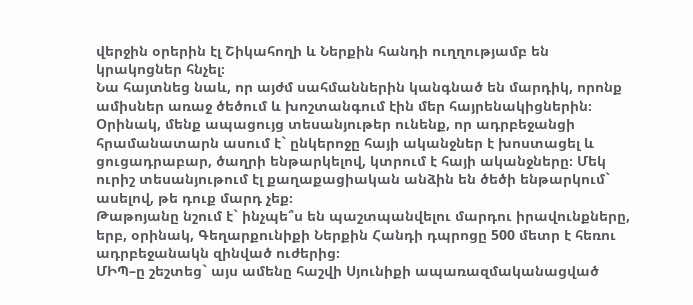վերջին օրերին էլ Շիկահողի և Ներքին հանդի ուղղությամբ են կրակոցներ հնչել։
Նա հայտնեց նաև, որ այժմ սահմաններին կանգնած են մարդիկ, որոնք ամիսներ առաջ ծեծում և խոշտանգում էին մեր հայրենակիցներին։
Օրինակ, մենք ապացույց տեսանյութեր ունենք, որ ադրբեջանցի հրամանատարն ասում է` ընկերոջը հայի ականջներ է խոստացել և ցուցադրաբար, ծաղրի ենթարկելով, կտրում է հայի ականջները։ Մեկ ուրիշ տեսանյութում էլ քաղաքացիական անձին են ծեծի ենթարկում` ասելով, թե դուք մարդ չեք։
Թաթոյանը նշում է` ինչպե՞ս են պաշտպանվելու մարդու իրավունքները, երբ, օրինակ, Գեղարքունիքի Ներքին Հանդի դպրոցը 500 մետր է հեռու ադրբեջանակն զինված ուժերից։
ՄԻՊ–ը շեշտեց` այս ամենը հաշվի Սյունիքի ապառազմականացված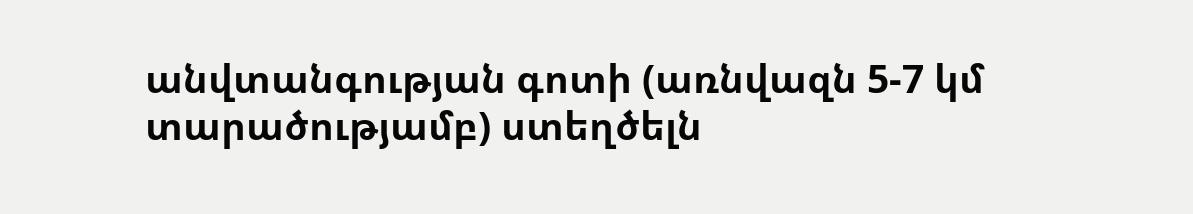անվտանգության գոտի (առնվազն 5-7 կմ տարածությամբ) ստեղծելն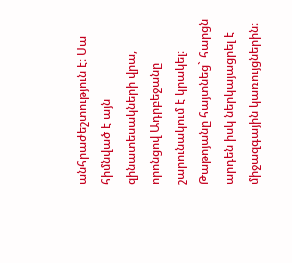անհրաժեշտություն է։ Սա հիմնված է այն զինատեսակների վրա, որոնցով Ադրբեջանը շարունակում է կրակել։ Թաթոյանը հայտնեց` հարցն արդեն իսկ ներկայացրել է միջազգային կառույցներին։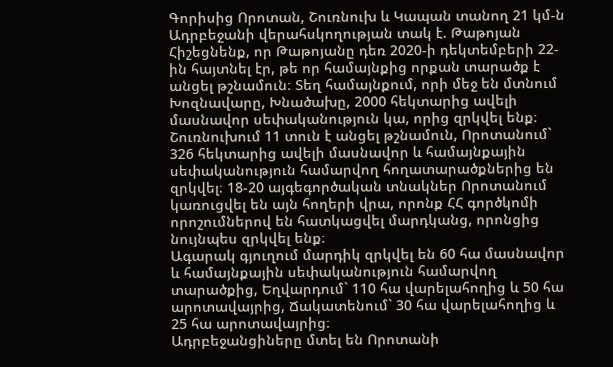Գորիսից Որոտան, Շուռնուխ և Կապան տանող 21 կմ-ն Ադրբեջանի վերահսկողության տակ է. Թաթոյան
Հիշեցնենք, որ Թաթոյանը դեռ 2020-ի դեկտեմբերի 22-ին հայտնել էր, թե որ համայնքից որքան տարածք է անցել թշնամուն։ Տեղ համայնքում, որի մեջ են մտնում Խոզնավարը, Խնածախը, 2000 հեկտարից ավելի մասնավոր սեփականություն կա, որից զրկվել ենք։ Շուռնուխում 11 տուն է անցել թշնամուն, Որոտանում` 326 հեկտարից ավելի մասնավոր և համայնքային սեփականություն համարվող հողատարածքներից են զրկվել։ 18-20 այգեգործական տնակներ Որոտանում կառուցվել են այն հողերի վրա, որոնք ՀՀ գործկոմի որոշումներով են հատկացվել մարդկանց, որոնցից նույնպես զրկվել ենք։
Ագարակ գյուղում մարդիկ զրկվել են 60 հա մասնավոր և համայնքային սեփականություն համարվող տարածքից, Եղվարդում` 110 հա վարելահողից և 50 հա արոտավայրից, Ճակատենում` 30 հա վարելահողից և 25 հա արոտավայրից։
Ադրբեջանցիները մտել են Որոտանի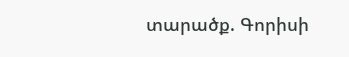տարածք. Գորիսի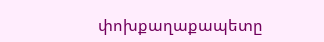փոխքաղաքապետը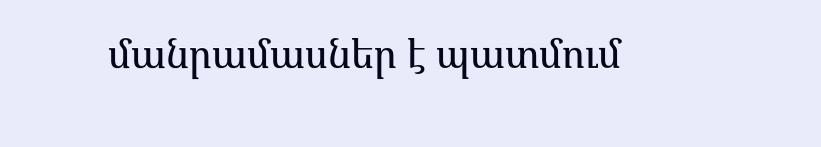մանրամասներ է պատմում